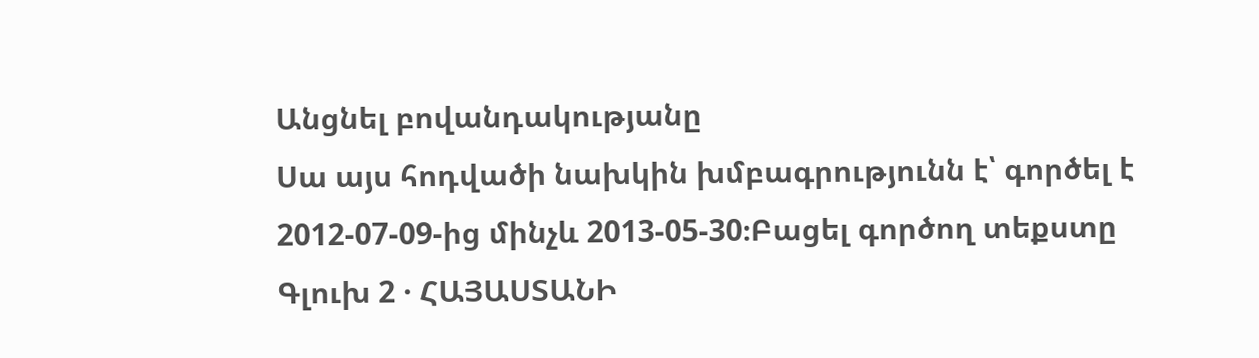Անցնել բովանդակությանը
Սա այս հոդվածի նախկին խմբագրությունն է՝ գործել է 2012-07-09-ից մինչև 2013-05-30։Բացել գործող տեքստը
Գլուխ 2 · ՀԱՅԱՍՏԱՆԻ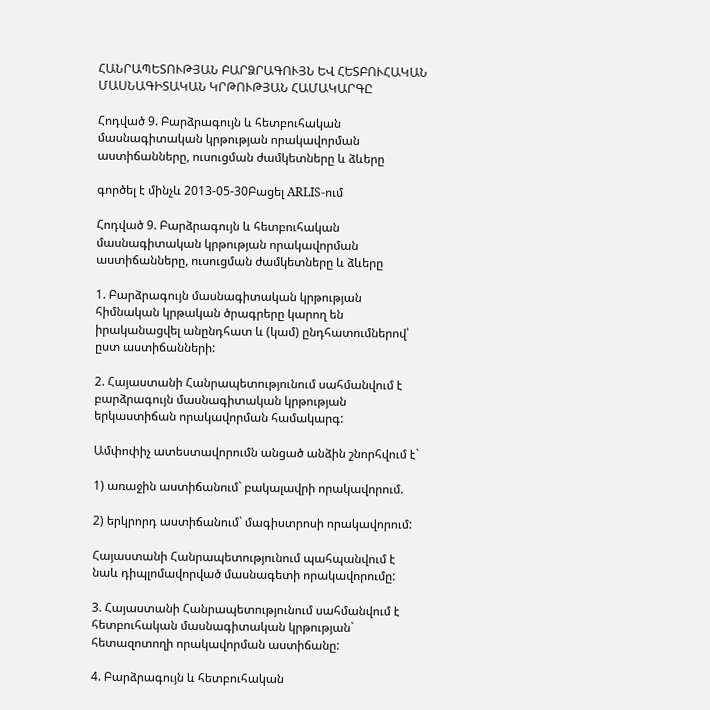ՀԱՆՐԱՊԵՏՈՒԹՅԱՆ ԲԱՐՁՐԱԳՈՒՅՆ ԵՎ ՀԵՏԲՈՒՀԱԿԱՆ ՄԱՍՆԱԳԻՏԱԿԱՆ ԿՐԹՈՒԹՅԱՆ ՀԱՄԱԿԱՐԳԸ

Հոդված 9. Բարձրագույն և հետբուհական մասնագիտական կրթության որակավորման աստիճանները, ուսուցման ժամկետները և ձևերը

գործել է մինչև 2013-05-30Բացել ARLIS-ում

Հոդված 9. Բարձրագույն և հետբուհական մասնագիտական կրթության որակավորման աստիճանները, ուսուցման ժամկետները և ձևերը

1. Բարձրագույն մասնագիտական կրթության հիմնական կրթական ծրագրերը կարող են իրականացվել անընդհատ և (կամ) ընդհատումներով՝ ըստ աստիճանների:

2. Հայաստանի Հանրապետությունում սահմանվում է բարձրագույն մասնագիտական կրթության երկաստիճան որակավորման համակարգ:

Ամփոփիչ ատեստավորումն անցած անձին շնորհվում է`

1) առաջին աստիճանում` բակալավրի որակավորում.

2) երկրորդ աստիճանում` մագիստրոսի որակավորում:

Հայաստանի Հանրապետությունում պահպանվում է նաև դիպլոմավորված մասնագետի որակավորումը:

3. Հայաստանի Հանրապետությունում սահմանվում է հետբուհական մասնագիտական կրթության` հետազոտողի որակավորման աստիճանը:

4. Բարձրագույն և հետբուհական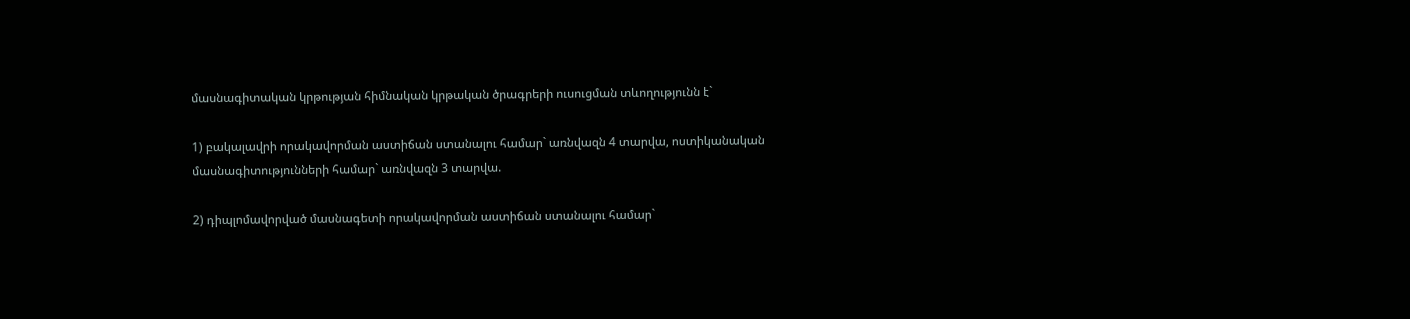մասնագիտական կրթության հիմնական կրթական ծրագրերի ուսուցման տևողությունն է`

1) բակալավրի որակավորման աստիճան ստանալու համար` առնվազն 4 տարվա, ոստիկանական մասնագիտությունների համար` առնվազն 3 տարվա.

2) դիպլոմավորված մասնագետի որակավորման աստիճան ստանալու համար`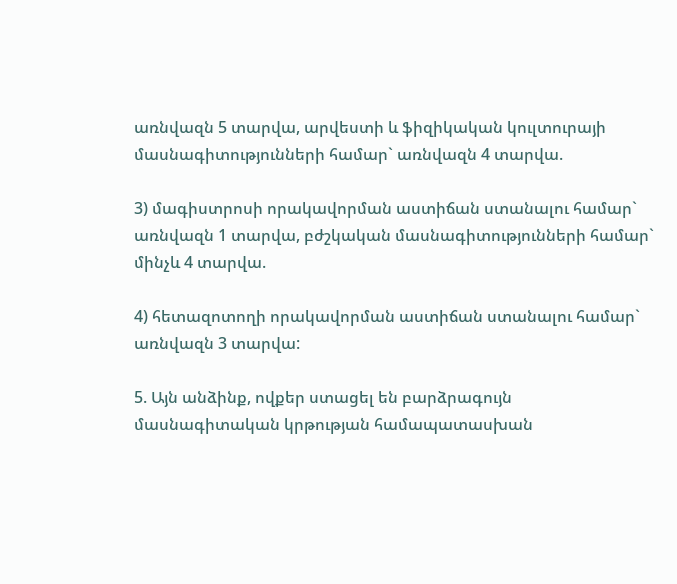առնվազն 5 տարվա, արվեստի և ֆիզիկական կուլտուրայի մասնագիտությունների համար` առնվազն 4 տարվա.

3) մագիստրոսի որակավորման աստիճան ստանալու համար` առնվազն 1 տարվա, բժշկական մասնագիտությունների համար` մինչև 4 տարվա.

4) հետազոտողի որակավորման աստիճան ստանալու համար` առնվազն 3 տարվա:

5. Այն անձինք, ովքեր ստացել են բարձրագույն մասնագիտական կրթության համապատասխան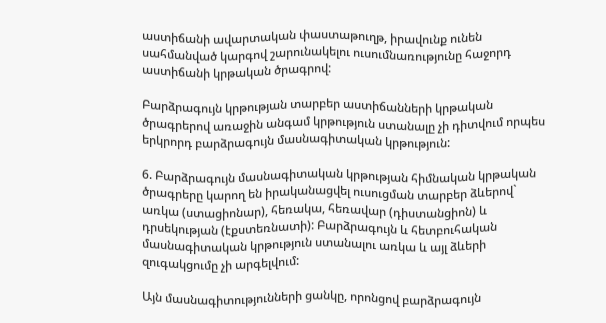աստիճանի ավարտական փաստաթուղթ, իրավունք ունեն սահմանված կարգով շարունակելու ուսումնառությունը հաջորդ աստիճանի կրթական ծրագրով:

Բարձրագույն կրթության տարբեր աստիճանների կրթական ծրագրերով առաջին անգամ կրթություն ստանալը չի դիտվում որպես երկրորդ բարձրագույն մասնագիտական կրթություն:

6. Բարձրագույն մասնագիտական կրթության հիմնական կրթական ծրագրերը կարող են իրականացվել ուսուցման տարբեր ձևերով` առկա (ստացիոնար), հեռակա, հեռավար (դիստանցիոն) և դրսեկության (էքստեռնատի): Բարձրագույն և հետբուհական մասնագիտական կրթություն ստանալու առկա և այլ ձևերի զուգակցումը չի արգելվում:

Այն մասնագիտությունների ցանկը, որոնցով բարձրագույն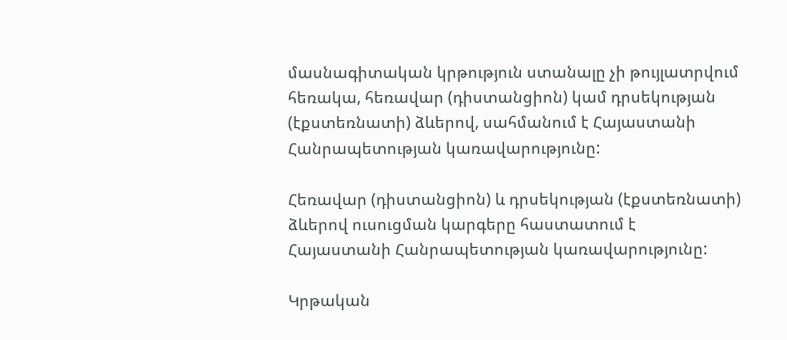մասնագիտական կրթություն ստանալը չի թույլատրվում հեռակա, հեռավար (դիստանցիոն) կամ դրսեկության (էքստեռնատի) ձևերով, սահմանում է Հայաստանի Հանրապետության կառավարությունը:

Հեռավար (դիստանցիոն) և դրսեկության (էքստեռնատի) ձևերով ուսուցման կարգերը հաստատում է Հայաստանի Հանրապետության կառավարությունը:

Կրթական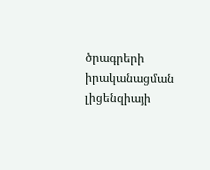ծրագրերի իրականացման լիցենզիայի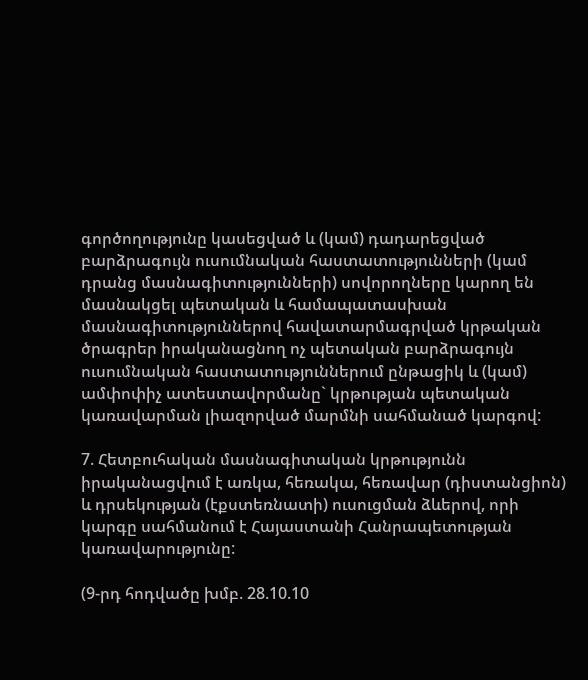գործողությունը կասեցված և (կամ) դադարեցված բարձրագույն ուսումնական հաստատությունների (կամ դրանց մասնագիտությունների) սովորողները կարող են մասնակցել պետական և համապատասխան մասնագիտություններով հավատարմագրված կրթական ծրագրեր իրականացնող ոչ պետական բարձրագույն ուսումնական հաստատություններում ընթացիկ և (կամ) ամփոփիչ ատեստավորմանը` կրթության պետական կառավարման լիազորված մարմնի սահմանած կարգով:

7. Հետբուհական մասնագիտական կրթությունն իրականացվում է առկա, հեռակա, հեռավար (դիստանցիոն) և դրսեկության (էքստեռնատի) ուսուցման ձևերով, որի կարգը սահմանում է Հայաստանի Հանրապետության կառավարությունը:

(9-րդ հոդվածը խմբ. 28.10.10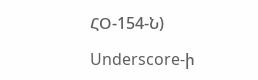ՀՕ-154-Ն)

Underscore-ի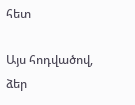հետ

Այս հոդվածով, ձեր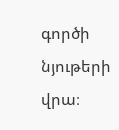գործի նյութերի վրա։